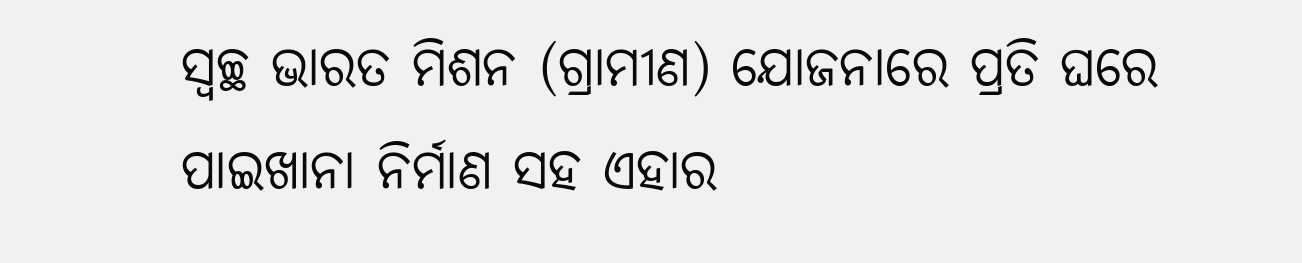ସ୍ବଚ୍ଛ ଭାରତ ମିଶନ (ଗ୍ରାମୀଣ) ଯୋଜନାରେ ପ୍ରତି ଘରେ ପାଇଖାନା ନିର୍ମାଣ ସହ ଏହାର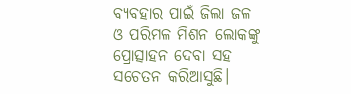ବ୍ୟବହାର ପାଇଁ ଜିଲା ଜଳ ଓ ପରିମଳ ମିଶନ ଲୋକଙ୍କୁ ପ୍ରୋତ୍ସାହନ ଦେବା ସହ ସଚେତନ କରିଆସୁଛି।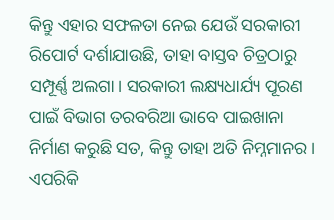କିନ୍ତୁ ଏହାର ସଫଳତା ନେଇ ଯେଉଁ ସରକାରୀ ରିପୋର୍ଟ ଦର୍ଶାଯାଉଛି, ତାହା ବାସ୍ତବ ଚିତ୍ରଠାରୁ ସମ୍ପୂର୍ଣ୍ଣ ଅଲଗା। ସରକାରୀ ଲକ୍ଷ୍ୟଧାର୍ଯ୍ୟ ପୂରଣ ପାଇଁ ବିଭାଗ ତରବରିଆ ଭାବେ ପାଇଖାନା ନିର୍ମାଣ କରୁଛି ସତ, କିନ୍ତୁ ତାହା ଅତି ନିମ୍ନମାନର। ଏପରିକି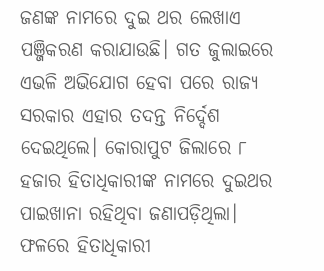ଜଣଙ୍କ ନାମରେ ଦୁଇ ଥର ଲେଖାଏ ପଞ୍ଜିକରଣ କରାଯାଉଛି। ଗତ ଜୁଲାଇରେ ଏଭଳି ଅଭିଯୋଗ ହେବା ପରେ ରାଜ୍ୟ ସରକାର ଏହାର ତଦନ୍ତ ନିର୍ଦ୍ଦେଶ ଦେଇଥିଲେ। କୋରାପୁଟ ଜିଲାରେ ୮ ହଜାର ହିତାଧିକାରୀଙ୍କ ନାମରେ ଦୁଇଥର ପାଇଖାନା ରହିଥିବା ଜଣାପଡ଼ିଥିଲା। ଫଳରେ ହିତାଧିକାରୀ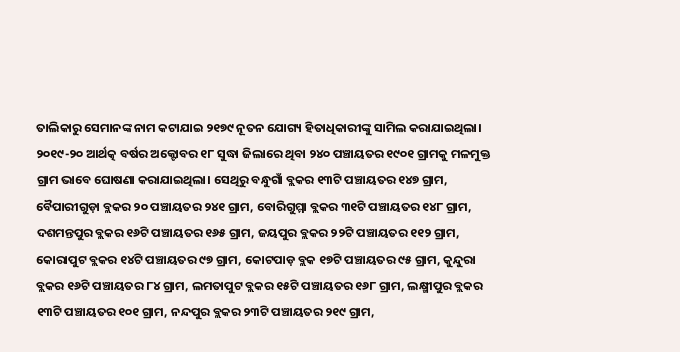ତାଲିକାରୁ ସେମାନଙ୍କ ନାମ କଟାଯାଇ ୨୧୭୯ ନୂତନ ଯୋଗ୍ୟ ହିତାଧିକାରୀଙ୍କୁ ସାମିଲ କରାଯାଇଥିଲା। ୨୦୧୯-୨୦ ଆର୍ଥତ୍କ ବର୍ଷର ଅକ୍ଟୋବର ୧୮ ସୁଦ୍ଧା ଜିଲାରେ ଥିବା ୨୪୦ ପଞ୍ଚାୟତର ୧୯୦୧ ଗ୍ରାମକୁ ମଳମୁକ୍ତ ଗ୍ରାମ ଭାବେ ଘୋଷଣା କରାଯାଇଥିଲା। ସେଥିରୁ ବନ୍ଧୁଗାଁ ବ୍ଲକର ୧୩ଟି ପଞ୍ଚାୟତର ୧୪୭ ଗ୍ରାମ, ବୈପାରୀଗୁଡ଼ା ବ୍ଲକର ୨୦ ପଞ୍ଚାୟତର ୨୪୧ ଗ୍ରାମ, ବୋରିଗୁମ୍ମା ବ୍ଲକର ୩୧ଟି ପଞ୍ଚାୟତର ୧୪୮ ଗ୍ରାମ, ଦଶମନ୍ତପୁର ବ୍ଲକର ୧୬ଟି ପଞ୍ଚାୟତର ୧୬୫ ଗ୍ରାମ, ଜୟପୁର ବ୍ଲକର ୨୨ଟି ପଞ୍ଚାୟତର ୧୧୨ ଗ୍ରାମ, କୋରାପୁଟ ବ୍ଲକର ୧୪ଟି ପଞ୍ଚାୟତର ୯୭ ଗ୍ରାମ, କୋଟପାଡ଼ ବ୍ଲକ ୧୭ଟି ପଞ୍ଚାୟତର ୯୫ ଗ୍ରାମ, କୁନ୍ଦୁରା ବ୍ଲକର ୧୬ଟି ପଞ୍ଚାୟତର ୮୪ ଗ୍ରାମ, ଲମତାପୁଟ ବ୍ଲକର ୧୫ଟି ପଞ୍ଚାୟତର ୧୬୮ ଗ୍ରାମ, ଲକ୍ଷ୍ମୀପୁର ବ୍ଲକର ୧୩ଟି ପଞ୍ଚାୟତର ୧୦୧ ଗ୍ରାମ, ନନ୍ଦପୁର ବ୍ଲକର ୨୩ଟି ପଞ୍ଚାୟତର ୨୧୯ ଗ୍ରାମ,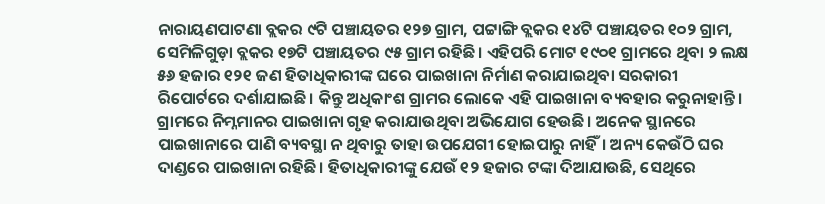ନାରାୟଣପାଟଣା ବ୍ଲକର ୯ଟି ପଞ୍ଚାୟତର ୧୨୭ ଗ୍ରାମ, ପଟ୍ଟାଙ୍ଗି ବ୍ଲକର ୧୪ଟି ପଞ୍ଚାୟତର ୧୦୨ ଗ୍ରାମ, ସେମିଳିଗୁଡ଼ା ବ୍ଲକର ୧୭ଟି ପଞ୍ଚାୟତର ୯୫ ଗ୍ରାମ ରହିଛି। ଏହିପରି ମୋଟ ୧୯୦୧ ଗ୍ରାମରେ ଥିବା ୨ ଲକ୍ଷ ୫୬ ହଜାର ୧୨୧ ଜଣ ହିତାଧିକାରୀଙ୍କ ଘରେ ପାଇଖାନା ନିର୍ମାଣ କରାଯାଇଥିବା ସରକାରୀ ରିପୋର୍ଟରେ ଦର୍ଶାଯାଇଛି। କିନ୍ତୁ ଅଧିକାଂଶ ଗ୍ରାମର ଲୋକେ ଏହି ପାଇଖାନା ବ୍ୟବହାର କରୁନାହାନ୍ତି। ଗ୍ରାମରେ ନିମ୍ନମାନର ପାଇଖାନା ଗୃହ କରାଯାଉଥିବା ଅଭିଯୋଗ ହେଉଛି। ଅନେକ ସ୍ଥାନରେ ପାଇଖାନାରେ ପାଣି ବ୍ୟବସ୍ଥା ନ ଥିବାରୁ ତାହା ଉପଯେଗୀ ହୋଇପାରୁ ନାହିଁ। ଅନ୍ୟ କେଉଁଠି ଘର ଦାଣ୍ଡରେ ପାଇଖାନା ରହିଛି। ହିତାଧିକାରୀଙ୍କୁ ଯେଉଁ ୧୨ ହଜାର ଟଙ୍କା ଦିଆଯାଉଛି, ସେଥିରେ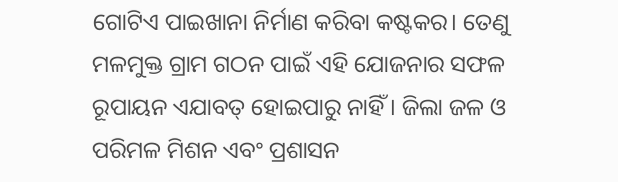ଗୋଟିଏ ପାଇଖାନା ନିର୍ମାଣ କରିବା କଷ୍ଟକର। ତେଣୁ ମଳମୁକ୍ତ ଗ୍ରାମ ଗଠନ ପାଇଁ ଏହି ଯୋଜନାର ସଫଳ ରୂପାୟନ ଏଯାବତ୍ ହୋଇପାରୁ ନାହିଁ। ଜିଲା ଜଳ ଓ ପରିମଳ ମିଶନ ଏବଂ ପ୍ରଶାସନ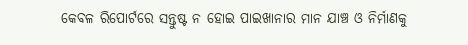କେବଳ ରିପୋର୍ଟରେ ସନ୍ତୁଷ୍ଟ ନ ହୋଇ ପାଇଖାନାର ମାନ ଯାଞ୍ଚ ଓ ନିର୍ମାଣକୁ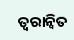ତ୍ୱରାନ୍ବିତ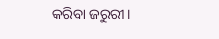କରିବା ଜରୁରୀ।